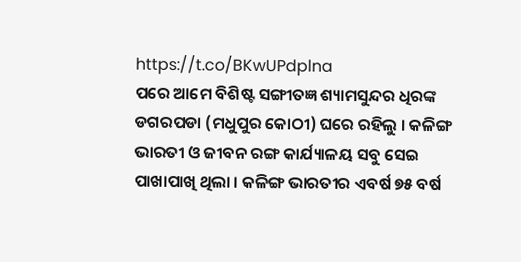https://t.co/BKwUPdplna
ପରେ ଆମେ ବିଶିଷ୍ଟ ସଙ୍ଗୀତଜ୍ଞ ଶ୍ୟାମସୁନ୍ଦର ଧିରଙ୍କ ଡଗରପଡା (ମଧୁପୁର କୋଠୀ) ଘରେ ରହିଲୁ । କଳିଙ୍ଗ ଭାରତୀ ଓ ଜୀବନ ରଙ୍ଗ କାର୍ଯ୍ୟାଳୟ ସବୁ ସେଇ ପାଖାପାଖି ଥିଲା । କଳିଙ୍ଗ ଭାରତୀର ଏବର୍ଷ ୭୫ ବର୍ଷ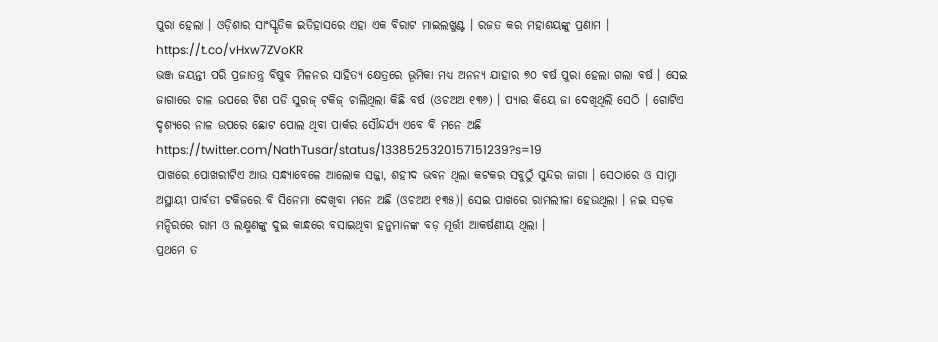ପୁରା ହେଲା । ଓଡ଼ିଶାର ସାଂସ୍କୃତିକ ଇତିହାସରେ ଏହା ଏକ ବିରାଟ ମାଇଲଖୁଣ୍ଟ । ରଜତ କର ମହାଶୟଙ୍କୁ ପ୍ରଣାମ ।
https://t.co/vHxw7ZVoKR
ଭଞ୍ଜ ଜୟନ୍ତୀ ପରି ପ୍ରଜାତନ୍ତ୍ର ବିଷୁବ ମିଳନର ସାହିତ୍ୟ କ୍ଷେତ୍ରରେ ଭୂମିକା ମଧ୍ୟ ଅନନ୍ୟ ଯାହାର ୭୦ ବର୍ଷ ପୁରା ହେଲା ଗଲା ବର୍ଷ । ସେଇ ଜାଗାରେ ଚାଳ ଉପରେ ଟିଣ ପଡି ସୁରଜ୍ ଟକିଜ୍ ଚାଲିଥିଲା କିଛି ବର୍ଷ (ଓଚଅଅ ୧୩୬) । ପ୍ୟାର କିୟେ ଜା ଦେଖିଥିଲି ସେଠି । ଗୋଟିଏ ଦୃଶ୍ୟରେ ନାଳ ଉପରେ ଛୋଟ ପୋଲ ଥିବା ପାର୍କର ସୌନ୍ଦର୍ଯ୍ୟ ଏବେ ବି ମନେ ଅଛି
https://twitter.com/NathTusar/status/1338525320157151239?s=19
ପାଖରେ ପୋଖରୀଟିଏ ଆଉ ସନ୍ଧ୍ୟାବେଳେ ଆଲୋକ ସଜ୍ଜା, ଶହୀଦ ଭବନ ଥିଲା କଟକର ସବୁଠୁଁ ସୁନ୍ଦର ଜାଗା । ସେଠାରେ ଓ ସାମ୍ନା ଅସ୍ଥାୟୀ ପାର୍ବତୀ ଟକିଜରେ ବି ସିନେମା ଦେଖିବା ମନେ ଅଛି (ଓଚଅଅ ୧୩୫)। ସେଇ ପାଖରେ ରାମଲୀଳା ହେଉଥିଲା । ନଇ ସଡ଼କ ମନ୍ଦିରରେ ରାମ ଓ ଲକ୍ଷ୍ମଣଙ୍କୁ ଦୁଇ କାନ୍ଧରେ ବସାଇଥିବା ହନୁମାନଙ୍କ ବଡ଼ ମୂର୍ତ୍ତୀ ଆକର୍ଷଣୀୟ ଥିଲା ।
ପ୍ରଥମେ ତ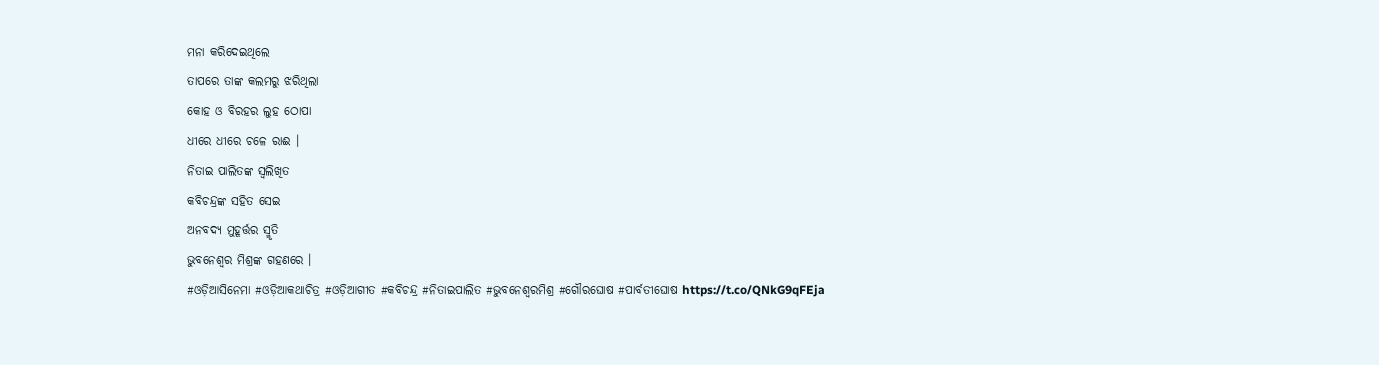ମନା କରିଦେଇଥିଲେ
ତାପରେ ତାଙ୍କ କଲମରୁ ଝରିଥିଲା
କୋହ ଓ ବିରହର ଲୁହ ଠୋପା
ଧୀରେ ଧୀରେ ଚଳେ ରାଈ ।
ନିତାଇ ପାଲିତଙ୍କ ସ୍ୱଲିଖିତ
କବିଚନ୍ଦ୍ରଙ୍କ ସହିତ ସେଇ
ଅନବଦ୍ୟ ମୁହୂର୍ତ୍ତର ସ୍ମୃତି
ଭୁବନେଶ୍ୱର ମିଶ୍ରଙ୍କ ଗହଣରେ ।
#ଓଡ଼ିଆସିନେମା #ଓଡ଼ିଆକଥାଚିତ୍ର #ଓଡ଼ିଆଗୀତ #କବିଚନ୍ଦ୍ର #ନିତାଇପାଲିତ #ଭୁବନେଶ୍ୱରମିଶ୍ର #ଗୌରଘୋଷ #ପାର୍ବତୀଘୋଷ https://t.co/QNkG9qFEja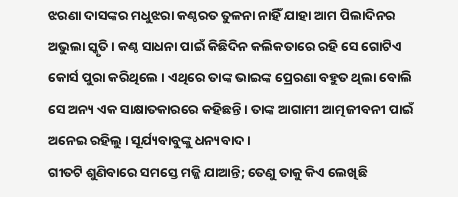ଝରଣା ଦାସଙ୍କର ମଧୁଝରା କଣ୍ଠରତ ତୁଳନା ନାହିଁ ଯାହା ଆମ ପିଲାଦିନର ଅଭୁଲା ସ୍କୃତି । କଣ୍ଠ ସାଧନା ପାଇଁ କିଛିଦିନ କଲିକତାରେ ରହି ସେ ଗୋଟିଏ କୋର୍ସ ପୁରା କରିଥିଲେ । ଏଥିରେ ତାଙ୍କ ଭାଇଙ୍କ ପ୍ରେରଣା ବହୁତ ଥିଲା ବୋଲି ସେ ଅନ୍ୟ ଏକ ସାକ୍ଷାତକାରରେ କହିଛନ୍ତି । ତାଙ୍କ ଆଗାମୀ ଆତ୍ମଜୀବନୀ ପାଇଁ ଅନେଇ ରହିଲୁ । ସୂର୍ଯ୍ୟବାବୁଙ୍କୁ ଧନ୍ୟବାଦ ।
ଗୀତଟି ଶୁଣିବାରେ ସମସ୍ତେ ମଜ୍ଜି ଯାଆନ୍ତି; ତେଣୁ ତାକୁ କିଏ ଲେଖିଛି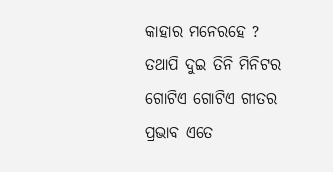କାହାର ମନେରହେ ? ତଥାପି ଦୁଇ ତିନି ମିନିଟର ଗୋଟିଏ ଗୋଟିଏ ଗୀତର ପ୍ରଭାବ ଏତେ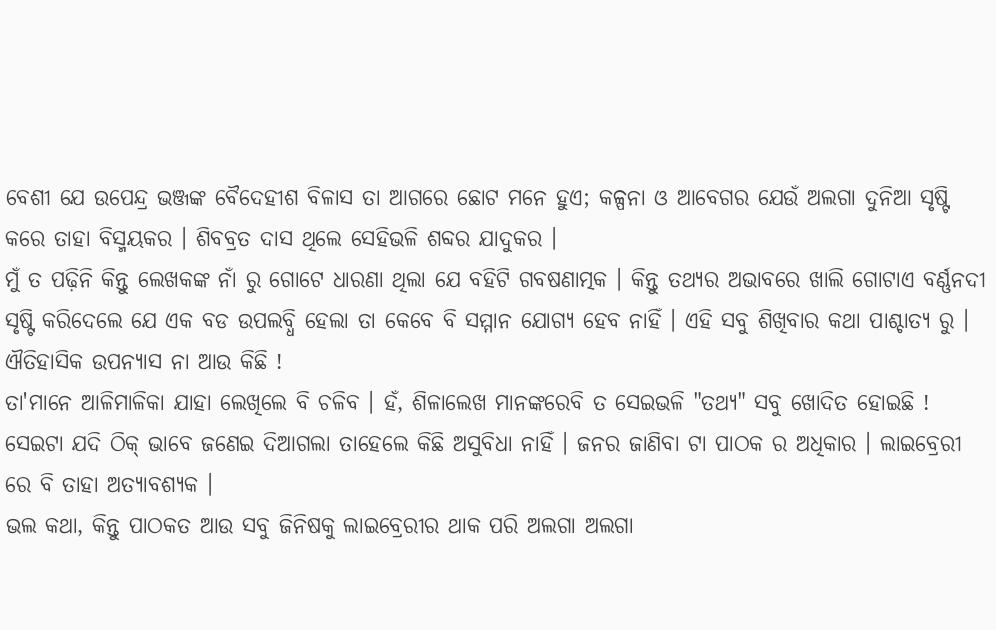ବେଶୀ ଯେ ଉପେନ୍ଦ୍ର ଭଞ୍ଜଙ୍କ ବୈଦେହୀଶ ବିଳାସ ତା ଆଗରେ ଛୋଟ ମନେ ହୁଏ; କଳ୍ପନା ଓ ଆବେଗର ଯେଉଁ ଅଲଗା ଦୁନିଆ ସୃଷ୍ଟି କରେ ତାହା ବିସ୍ମୟକର । ଶିବବ୍ରତ ଦାସ ଥିଲେ ସେହିଭଳି ଶବ୍ଦର ଯାଦୁକର ।
ମୁଁ ତ ପଢ଼ିନି କିନ୍ତୁ ଲେଖକଙ୍କ ନାଁ ରୁ ଗୋଟେ ଧାରଣା ଥିଲା ଯେ ବହିଟି ଗବଷଣାତ୍ମକ । କିନ୍ତୁ ତଥ୍ୟର ଅଭାବରେ ଖାଲି ଗୋଟାଏ ବର୍ଣ୍ଣନଦୀ ସୃଷ୍ଟି କରିଦେଲେ ଯେ ଏକ ବଡ ଉପଲବ୍ଧି ହେଲା ତା କେବେ ବି ସମ୍ମାନ ଯୋଗ୍ୟ ହେବ ନାହିଁ । ଏହି ସବୁ ଶିଖିବାର କଥା ପାଶ୍ଚାତ୍ୟ ରୁ ।
ଐତିହାସିକ ଉପନ୍ୟାସ ନା ଆଉ କିଛି !
ତା'ମାନେ ଆଳିମାଳିକା ଯାହା ଲେଖିଲେ ବି ଚଳିବ । ହଁ, ଶିଳାଲେଖ ମାନଙ୍କରେବି ତ ସେଇଭଳି "ତଥ୍ୟ" ସବୁ ଖୋଦିତ ହୋଇଛି !
ସେଇଟା ଯଦି ଠିକ୍ ଭାବେ ଜଣେଇ ଦିଆଗଲା ତାହେଲେ କିଛି ଅସୁବିଧା ନାହିଁ । ଜନର ଜାଣିବା ଟା ପାଠକ ର ଅଧିକାର । ଲାଇବ୍ରେରୀ ରେ ବି ତାହା ଅତ୍ୟାବଶ୍ୟକ ।
ଭଲ କଥା, କିନ୍ତୁ ପାଠକତ ଆଉ ସବୁ ଜିନିଷକୁ ଲାଇବ୍ରେରୀର ଥାକ ପରି ଅଲଗା ଅଲଗା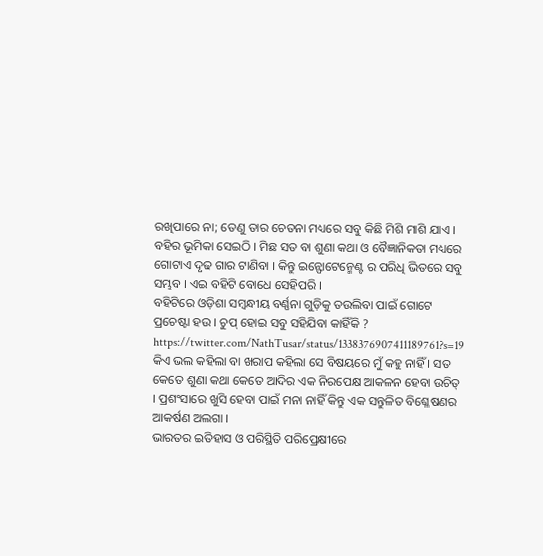ରଖିପାରେ ନା; ତେଣୁ ତାର ଚେତନା ମଧ୍ୟରେ ସବୁ କିଛି ମିଶି ମାଶି ଯାଏ । ବହିର ଭୂମିକା ସେଇଠି । ମିଛ ସତ ବା ଶୁଣା କଥା ଓ ବୈଜ୍ଞାନିକତା ମଧ୍ୟରେ ଗୋଟାଏ ଦୃଢ ଗାର ଟାଣିବା । କିନ୍ତୁ ଇନ୍ଫୋଟେନ୍ମେଣ୍ଟ ର ପରିଧି ଭିତରେ ସବୁ ସମ୍ଭବ । ଏଇ ବହିଟି ବୋଧେ ସେହିପରି ।
ବହିଟିରେ ଓଡ଼ିଶା ସମ୍ବନ୍ଧୀୟ ବର୍ଣ୍ଣନା ଗୁଡ଼ିକୁ ତଉଲିବା ପାଇଁ ଗୋଟେ ପ୍ରଚେଷ୍ଟା ହଉ । ଚୁପ୍ ହୋଇ ସବୁ ସହିଯିବା କାହିଁକି ?
https://twitter.com/NathTusar/status/1338376907411189761?s=19
କିଏ ଭଲ କହିଲା ବା ଖରାପ କହିଲା ସେ ବିଷୟରେ ମୁଁ କହୁ ନାହିଁ । ସତ କେତେ ଶୁଣା କଥା କେତେ ଆଦିର ଏକ ନିରପେକ୍ଷ ଆକଳନ ହେବା ଉଚିତ୍ । ପ୍ରଶଂସାରେ ଖୁସି ହେବା ପାଇଁ ମନା ନାହିଁ କିନ୍ତୁ ଏକ ସନ୍ତୁଳିତ ବିଶ୍ଳେଷଣର ଆକର୍ଷଣ ଅଲଗା ।
ଭାରତର ଇତିହାସ ଓ ପରିସ୍ଥିତି ପରିପ୍ରେକ୍ଷୀରେ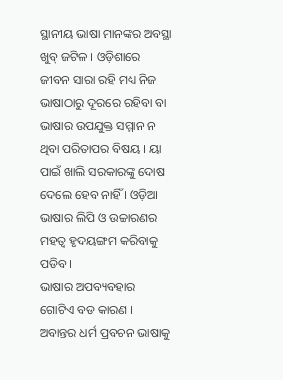ସ୍ଥାନୀୟ ଭାଷା ମାନଙ୍କର ଅବସ୍ଥା ଖୁବ୍ ଜଟିଳ । ଓଡ଼ିଶାରେ ଜୀବନ ସାରା ରହି ମଧ୍ୟ ନିଜ ଭାଷାଠାରୁ ଦୂରରେ ରହିବା ବା ଭାଷାର ଉପଯୁକ୍ତ ସମ୍ମାନ ନ ଥିବା ପରିତାପର ବିଷୟ । ୟା ପାଇଁ ଖାଲି ସରକାରଙ୍କୁ ଦୋଷ ଦେଲେ ହେବ ନାହିଁ । ଓଡ଼ିଆ ଭାଷାର ଲିପି ଓ ଉଚ୍ଚାରଣର ମହତ୍ଵ ହୃଦୟଙ୍ଗମ କରିବାକୁ ପଡିବ ।
ଭାଷାର ଅପବ୍ୟବହାର ଗୋଟିଏ ବଡ କାରଣ । ଅବାନ୍ତର ଧର୍ମ ପ୍ରବଚନ ଭାଷାକୁ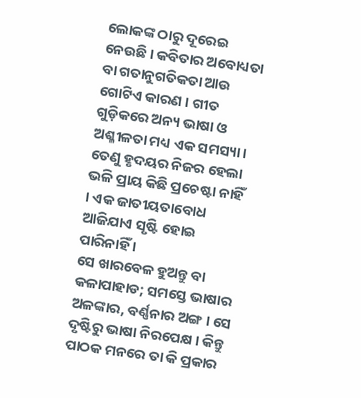ଲୋକଙ୍କ ଠାରୁ ଦୂରେଇ ନେଉଛି । କବିତାର ଅବୋଧ୍ୟତା ବା ଗତାନୁଗତିକତା ଆଉ ଗୋଟିଏ କାରଣ । ଗୀତ ଗୁଡ଼ିକରେ ଅନ୍ୟ ଭାଷା ଓ ଅଶ୍ଳୀଳତା ମଧ୍ୟ ଏକ ସମସ୍ୟା । ତେଣୁ ହୃଦୟର ନିଜର ହେଲା ଭଳି ପ୍ରାୟ କିଛି ପ୍ରଚେଷ୍ଟା ନାହିଁ । ଏକ ଜାତୀୟତାବୋଧ ଆଜିଯାଏ ସୃଷ୍ଟି ହୋଇ ପାରିନାହିଁ ।
ସେ ଖାରବେଳ ହୁଅନ୍ତୁ ବା କଳାପାହାଡ; ସମସ୍ତେ ଭାଷାର ଅଳଙ୍କାର, ବର୍ଣ୍ଣନାର ଅଙ୍ଗ । ସେ ଦୃଷ୍ଟିରୁ ଭାଷା ନିରପେକ୍ଷ । କିନ୍ତୁ ପାଠକ ମନରେ ତା କି ପ୍ରକାର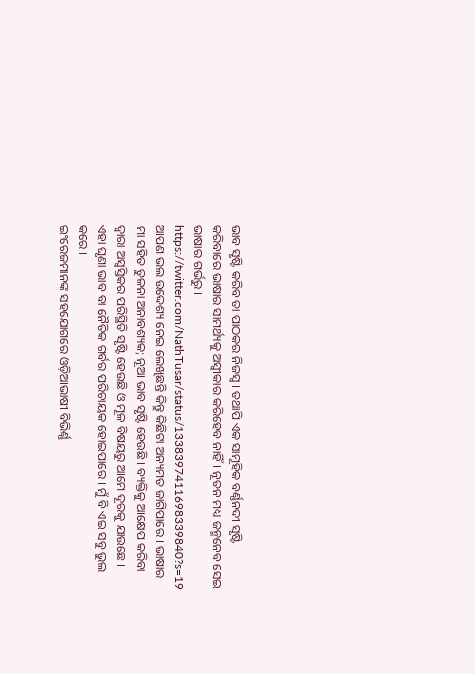ଭାବ ସୃଷ୍ଟି କରିବ ତା ପାଠକର ନିଜସ୍ଵ । ତଥାପି ଏକ ସାମୂହିକ ବର୍ଣ୍ଣନଦୀ ସୃଷ୍ଟି କରିବାରେ ଭାଷାର ସାମର୍ଥ୍ୟକୁ ଅସ୍ୱୀକାର କରିହେବ ନାହିଁ। ନୂତନ ମଧ୍ୟ ଜନ୍ମନେବ ସେଇ ଭାଷାର ଗର୍ଭରୁ ।
https://twitter.com/NathTusar/status/1338397411698339840?s=19
ଆପଣ ଭଲ ଉଦ୍ଦେଶ୍ୟ ନେଇ ଲେଖିଛନ୍ତି କିନ୍ତୁ କିଛିଟା ଅନ୍ୟମତ ଜାଗିପାରେ । ଭାଷାର ମା ସହିତ ତୁଳନା ଅନାବଶ୍ୟକ; ନୂଆ ଭାବ ସୃଷ୍ଟି ହେଉଛି । ବ୍ୟକ୍ତିକୁ ଆକ୍ଷେପ କରିବା ଦ୍ୱାରା ଅସ୍ବସ୍ତିକର ପରିସ୍ଥିତି ସୃଷ୍ଟି ହେଉଛି ଓ ମୂଳ ବିଷୟରୁ ଆମେ ଦୂରକୁ ଯାଉଛେ ।
ଏହା ଘୃଣା ଭାବ ବା ନୈତିକ ଗର୍ବର ପରିଚାୟକ ହୋଇପାରେ । ମୁଁ ବି ଏଇ ସବୁ ଭୁଲ କରେ ।
ଇଂରେଜମାନଙ୍କ ସହଯୋଗରେ ଓଡ଼ିଆଭାଷୀ ବିଭିର୍ଣ୍ଣ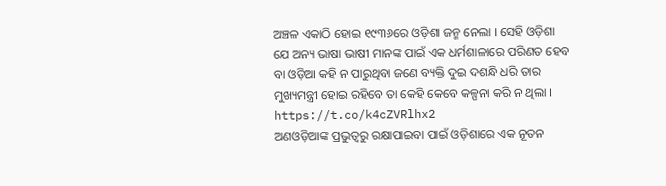ଅଞ୍ଚଳ ଏକାଠି ହୋଇ ୧୯୩୬ରେ ଓଡ଼ିଶା ଜନ୍ମ ନେଲା । ସେହି ଓଡ଼ିଶା ଯେ ଅନ୍ୟ ଭାଷା ଭାଷୀ ମାନଙ୍କ ପାଇଁ ଏକ ଧର୍ମଶାଳାରେ ପରିଣତ ହେବ ବା ଓଡ଼ିଆ କହି ନ ପାରୁଥିବା ଜଣେ ବ୍ୟକ୍ତି ଦୁଇ ଦଶନ୍ଧି ଧରି ତାର ମୁଖ୍ୟମନ୍ତ୍ରୀ ହୋଇ ରହିବେ ତା କେହି କେବେ କଳ୍ପନା କରି ନ ଥିଲା ।
https://t.co/k4cZVRlhx2
ଅଣଓଡ଼ିଆଙ୍କ ପ୍ରଭୁତ୍ଵରୁ ରକ୍ଷାପାଇବା ପାଇଁ ଓଡ଼ିଶାରେ ଏକ ନୂତନ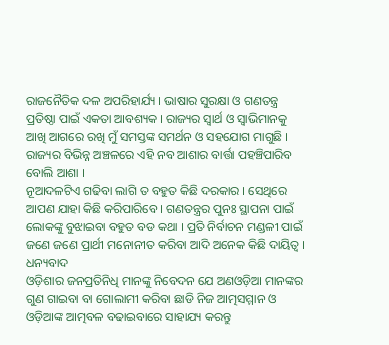ରାଜନୈତିକ ଦଳ ଅପରିହାର୍ଯ୍ୟ । ଭାଷାର ସୁରକ୍ଷା ଓ ଗଣତନ୍ତ୍ର ପ୍ରତିଷ୍ଠା ପାଇଁ ଏକତା ଆବଶ୍ୟକ । ରାଜ୍ୟର ସ୍ୱାର୍ଥ ଓ ସ୍ୱାଭିମାନକୁ ଆଖି ଆଗରେ ରଖି ମୁଁ ସମସ୍ତଙ୍କ ସମର୍ଥନ ଓ ସହଯୋଗ ମାଗୁଛି । ରାଜ୍ୟର ବିଭିନ୍ନ ଅଞ୍ଚଳରେ ଏହି ନବ ଆଶାର ବାର୍ତ୍ତା ପହଞ୍ଚିପାରିବ ବୋଲି ଆଶା ।
ନୂଆଦଳଟିଏ ଗଢିବା ଲାଗି ତ ବହୁତ କିଛି ଦରକାର । ସେଥିରେ ଆପଣ ଯାହା କିଛି କରିପାରିବେ । ଗଣତନ୍ତ୍ରର ପୁନଃ ସ୍ଥାପନା ପାଇଁ ଲୋକଙ୍କୁ ବୁଝାଇବା ବହୁତ ବଡ କଥା । ପ୍ରତି ନିର୍ବାଚନ ମଣ୍ଡଳୀ ପାଇଁ ଜଣେ ଜଣେ ପ୍ରାର୍ଥୀ ମନୋନୀତ କରିବା ଆଦି ଅନେକ କିଛି ଦାୟିତ୍ୱ । ଧନ୍ୟବାଦ
ଓଡ଼ିଶାର ଜନପ୍ରତିନିଧି ମାନଙ୍କୁ ନିବେଦନ ଯେ ଅଣଓଡ଼ିଆ ମାନଙ୍କର ଗୁଣ ଗାଇବା ବା ଗୋଲାମୀ କରିବା ଛାଡି ନିଜ ଆତ୍ମସମ୍ମାନ ଓ ଓଡ଼ିଆଙ୍କ ଆତ୍ମବଳ ବଢାଇବାରେ ସାହାଯ୍ୟ କରନ୍ତୁ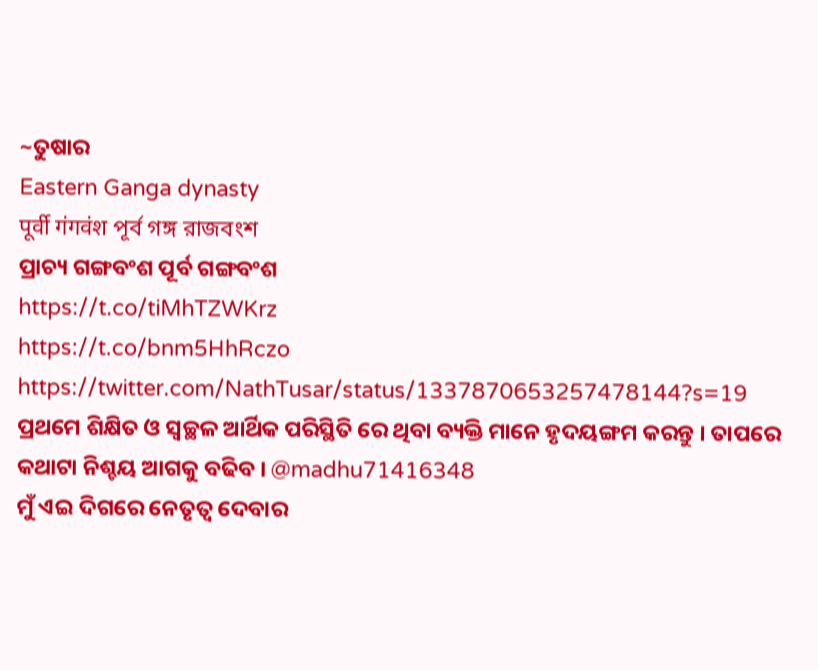~ତୁଷାର
Eastern Ganga dynasty
पूर्वी गंगवंश পূর্ব গঙ্গ রাজবংশ
ପ୍ରାଚ୍ୟ ଗଙ୍ଗବଂଶ ପୂର୍ବ ଗଙ୍ଗବଂଶ
https://t.co/tiMhTZWKrz
https://t.co/bnm5HhRczo
https://twitter.com/NathTusar/status/1337870653257478144?s=19
ପ୍ରଥମେ ଶିକ୍ଷିତ ଓ ସ୍ୱଚ୍ଛଳ ଆର୍ଥିକ ପରିସ୍ଥିତି ରେ ଥିବା ବ୍ୟକ୍ତି ମାନେ ହୃଦୟଙ୍ଗମ କରନ୍ତୁ । ତାପରେ କଥାଟା ନିଶ୍ଚୟ ଆଗକୁ ବଢିବ । @madhu71416348
ମୁଁ ଏଇ ଦିଗରେ ନେତୃତ୍ୱ ଦେବାର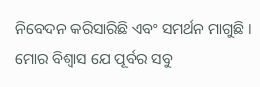ନିବେଦନ କରିସାରିଛି ଏବଂ ସମର୍ଥନ ମାଗୁଛି । ମୋର ବିଶ୍ବାସ ଯେ ପୂର୍ବର ସବୁ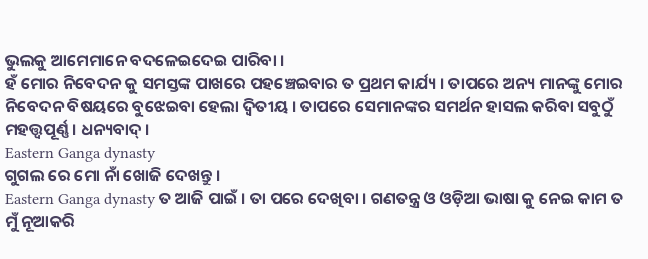ଭୁଲକୁ ଆମେମାନେ ବଦଳେଇଦେଇ ପାରିବା ।
ହଁ ମୋର ନିବେଦନ କୁ ସମସ୍ତଙ୍କ ପାଖରେ ପହଞ୍ଚେଇବାର ତ ପ୍ରଥମ କାର୍ଯ୍ୟ । ତାପରେ ଅନ୍ୟ ମାନଙ୍କୁ ମୋର ନିବେଦନ ବିଷୟରେ ବୁଝେଇବା ହେଲା ଦ୍ଵିତୀୟ । ତାପରେ ସେମାନଙ୍କର ସମର୍ଥନ ହାସଲ କରିବା ସବୁଠୁଁ ମହତ୍ତ୍ୱପୂର୍ଣ୍ଣ । ଧନ୍ୟବାଦ୍ ।
Eastern Ganga dynasty
ଗୁଗଲ ରେ ମୋ ନାଁ ଖୋଜି ଦେଖନ୍ତୁ ।
Eastern Ganga dynasty ତ ଆଜି ପାଇଁ । ତା ପରେ ଦେଖିବା । ଗଣତନ୍ତ୍ର ଓ ଓଡ଼ିଆ ଭାଷା କୁ ନେଇ କାମ ତ ମୁଁ ନୂଆକରି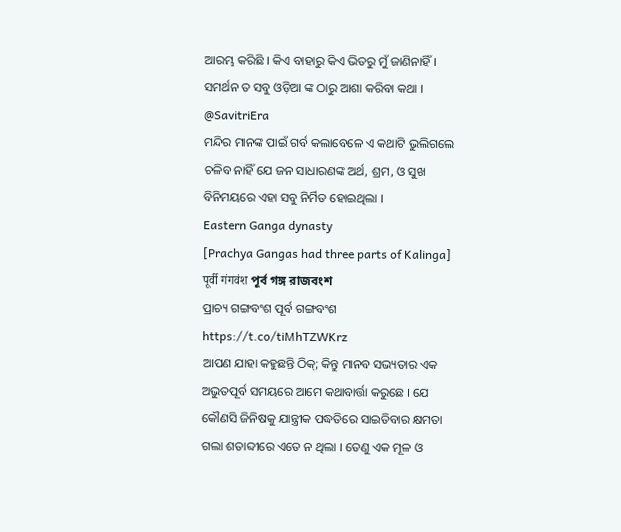ଆରମ୍ଭ କରିଛି । କିଏ ବାହାରୁ କିଏ ଭିତରୁ ମୁଁ ଜାଣିନାହିଁ । ସମର୍ଥନ ତ ସବୁ ଓଡ଼ିଆ ଙ୍କ ଠାରୁ ଆଶା କରିବା କଥା । @SavitriEra
ମନ୍ଦିର ମାନଙ୍କ ପାଇଁ ଗର୍ବ କଲାବେଳେ ଏ କଥାଟି ଭୁଲିଗଲେ ଚଳିବ ନାହିଁ ଯେ ଜନ ସାଧାରଣଙ୍କ ଅର୍ଥ, ଶ୍ରମ, ଓ ସୁଖ ବିନିମୟରେ ଏହା ସବୁ ନିର୍ମିତ ହୋଇଥିଲା ।
Eastern Ganga dynasty
[Prachya Gangas had three parts of Kalinga]
पूर्वी गंगवंश পূর্ব গঙ্গ রাজবংশ
ପ୍ରାଚ୍ୟ ଗଙ୍ଗବଂଶ ପୂର୍ବ ଗଙ୍ଗବଂଶ
https://t.co/tiMhTZWKrz
ଆପଣ ଯାହା କହୁଛନ୍ତି ଠିକ୍; କିନ୍ତୁ ମାନବ ସଭ୍ୟତାର ଏକ ଅଭୁତପୂର୍ବ ସମୟରେ ଆମେ କଥାବାର୍ତ୍ତା କରୁଛେ । ଯେ କୌଣସି ଜିନିଷକୁ ଯାନ୍ତ୍ରୀକ ପଦ୍ଧତିରେ ସାଇତିବାର କ୍ଷମତା ଗଲା ଶତାବ୍ଦୀରେ ଏତେ ନ ଥିଲା । ତେଣୁ ଏକ ମୂଳ ଓ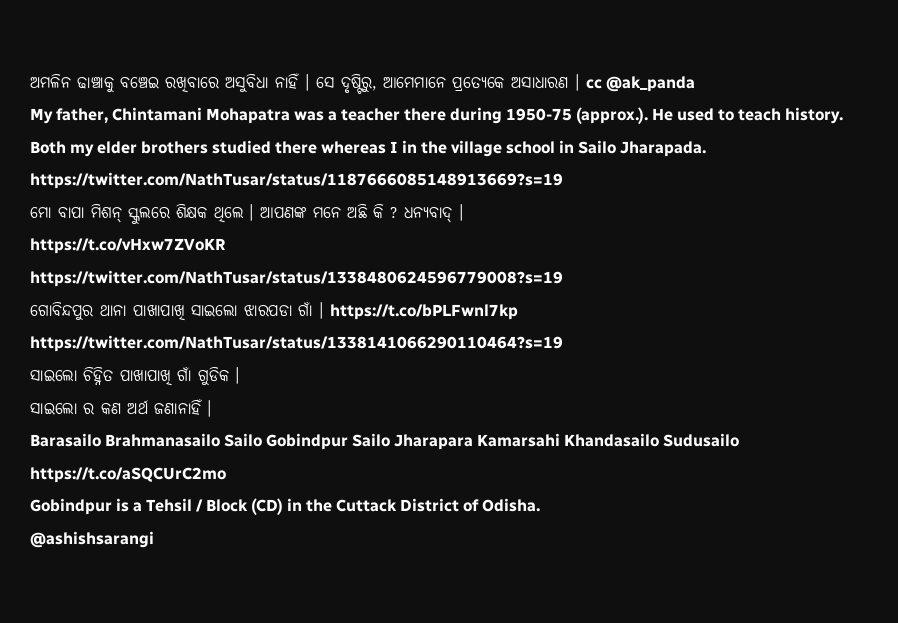ଅମଳିନ ଢାଞ୍ଚାକୁ ବଞ୍ଚେଇ ରଖିବାରେ ଅସୁବିଧା ନାହିଁ । ସେ ଦୃଷ୍ଟିରୁ, ଆମେମାନେ ପ୍ରତ୍ୟେକେ ଅସାଧାରଣ । cc @ak_panda
My father, Chintamani Mohapatra was a teacher there during 1950-75 (approx.). He used to teach history. Both my elder brothers studied there whereas I in the village school in Sailo Jharapada.
https://twitter.com/NathTusar/status/1187666085148913669?s=19
ମୋ ବାପା ମିଶନ୍ ସ୍କୁଲରେ ଶିକ୍ଷକ ଥିଲେ । ଆପଣଙ୍କ ମନେ ଅଛି କି ? ଧନ୍ୟବାଦ୍ ।
https://t.co/vHxw7ZVoKR
https://twitter.com/NathTusar/status/1338480624596779008?s=19
ଗୋବିନ୍ଦପୁର ଥାନା ପାଖାପାଖି ସାଇଲୋ ଝାରପଡା ଗାଁ । https://t.co/bPLFwnl7kp
https://twitter.com/NathTusar/status/1338141066290110464?s=19
ସାଇଲୋ ଚିହ୍ନିତ ପାଖାପାଖି ଗାଁ ଗୁଡିକ ।
ସାଇଲୋ ର କଣ ଅର୍ଥ ଜଣାନାହିଁ ।
Barasailo Brahmanasailo Sailo Gobindpur Sailo Jharapara Kamarsahi Khandasailo Sudusailo
https://t.co/aSQCUrC2mo
Gobindpur is a Tehsil / Block (CD) in the Cuttack District of Odisha.
@ashishsarangi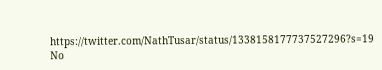https://twitter.com/NathTusar/status/1338158177737527296?s=19
No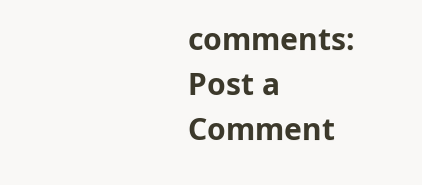comments:
Post a Comment